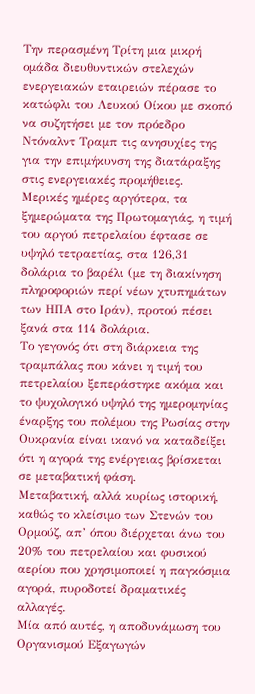Την περασμένη Τρίτη μια μικρή ομάδα διευθυντικών στελεχών ενεργειακών εταιρειών πέρασε το κατώφλι του Λευκού Οίκου με σκοπό να συζητήσει με τον πρόεδρο Ντόναλντ Τραμπ τις ανησυχίες της για την επιμήκυνση της διατάραξης στις ενεργειακές προμήθειες.
Μερικές ημέρες αργότερα, τα ξημερώματα της Πρωτομαγιάς, η τιμή του αργού πετρελαίου έφτασε σε υψηλό τετραετίας, στα 126,31 δολάρια το βαρέλι (με τη διακίνηση πληροφοριών περί νέων χτυπημάτων των ΗΠΑ στο Ιράν), προτού πέσει ξανά στα 114 δολάρια.
Το γεγονός ότι στη διάρκεια της τραμπάλας που κάνει η τιμή του πετρελαίου ξεπεράστηκε ακόμα και το ψυχολογικό υψηλό της ημερομηνίας έναρξης του πολέμου της Ρωσίας στην Ουκρανία είναι ικανό να καταδείξει ότι η αγορά της ενέργειας βρίσκεται σε μεταβατική φάση.
Μεταβατική, αλλά κυρίως ιστορική, καθώς το κλείσιμο των Στενών του Ορμούζ, απ’ όπου διέρχεται άνω του 20% του πετρελαίου και φυσικού αερίου που χρησιμοποιεί η παγκόσμια αγορά, πυροδοτεί δραματικές αλλαγές.
Μία από αυτές, η αποδυνάμωση του Οργανισμού Εξαγωγών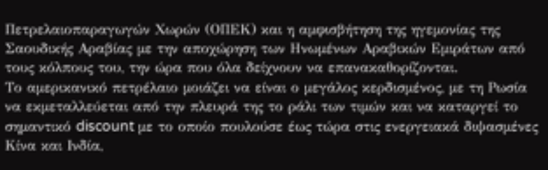Πετρελαιοπαραγωγών Χωρών (ΟΠΕΚ) και η αμφισβήτηση της ηγεμονίας της Σαουδικής Αραβίας με την αποχώρηση των Ηνωμένων Αραβικών Εμιράτων από τους κόλπους του, την ώρα που όλα δείχνουν να επανακαθορίζονται.
Το αμερικανικό πετρέλαιο μοιάζει να είναι ο μεγάλος κερδισμένος, με τη Ρωσία να εκμεταλλεύεται από την πλευρά της το ράλι των τιμών και να καταργεί το σημαντικό discount με το οποίο πουλούσε έως τώρα στις ενεργειακά διψασμένες Κίνα και Ινδία,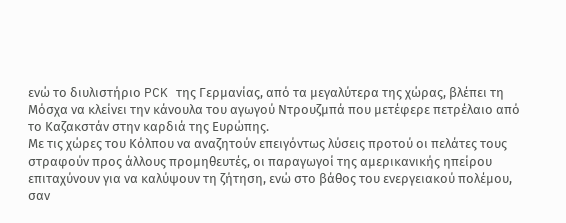ενώ το διυλιστήριο PCK της Γερμανίας, από τα μεγαλύτερα της χώρας, βλέπει τη Μόσχα να κλείνει την κάνουλα του αγωγού Ντρουζμπά που μετέφερε πετρέλαιο από το Καζακστάν στην καρδιά της Ευρώπης.
Με τις χώρες του Κόλπου να αναζητούν επειγόντως λύσεις προτού οι πελάτες τους στραφούν προς άλλους προμηθευτές, οι παραγωγοί της αμερικανικής ηπείρου επιταχύνουν για να καλύψουν τη ζήτηση, ενώ στο βάθος του ενεργειακού πολέμου, σαν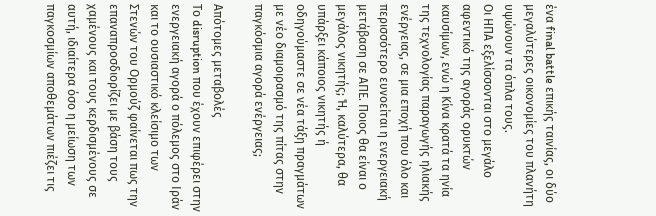ένα final battle επικής ταινίας, οι δύο μεγαλύτερες οικονομίες του πλανήτη υψώνουν τα όπλα τους.
Οι ΗΠΑ εξελίσσονται στο μεγάλο αφεντικό της αγοράς ορυκτών καυσίμων, ενώ η Κίνα κρατά τα ηνία της τεχνολογίας παραγωγής ηλιακής ενέργειας, σε μια εποχή που όλο και περισσότερο ευνοείται η ενεργειακή μετάβαση σε ΑΠΕ. Ποιος θα είναι ο μεγάλος νικητής; Ή, καλύτερα, θα υπάρξει κάποιος νικητής ή οδηγούμαστε σε νέα τάξη πραγμάτων με νέο διαμοιρασμό της πίτας στην παγκόσμια αγορά ενέργειας;

Απότομες μεταβολές
Το disruption που έχουν επιφέρει στην ενεργειακή αγορά ο πόλεμος στο Ιράν και το ουσιαστικό κλείσιμο των Στενών του Ορμούζ φαίνεται πως την επαναπροσδιορίζει με βάση τους χαμένους και τους κερδισμένους σε αυτή, ιδιαίτερα όσο η μείωση των παγκοσμίων αποθεμάτων πιέζει τις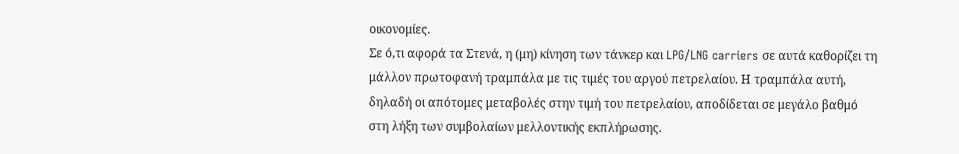οικονομίες.
Σε ό,τι αφορά τα Στενά, η (μη) κίνηση των τάνκερ και LPG/LNG carriers σε αυτά καθορίζει τη μάλλον πρωτοφανή τραμπάλα με τις τιμές του αργού πετρελαίου. Η τραμπάλα αυτή, δηλαδή οι απότομες μεταβολές στην τιμή του πετρελαίου, αποδίδεται σε μεγάλο βαθμό στη λήξη των συμβολαίων μελλοντικής εκπλήρωσης.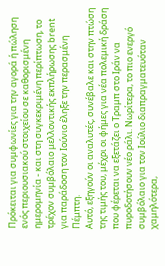Πρόκειται για συμφωνίες για την αγορά ή πώληση ενός περιουσιακού στοιχείου σε καθορισμένη ημερομηνία - και στη συγκεκριμένη περίπτωση, το τρέχον συμβόλαιο μελλοντικής εκπλήρωσης brent για παράδοση τον Ιούνιο έληξε την περασμένη Πέμπτη.
Αυτό, εξηγούν οι αναλυτές, συνέβαλε και στην πτώση της τιμής του, μέχρι οι φήμες για νέα πολεμική δράση που φέρεται να εξετάζει ο Τραμπ στο Ιράν να πυροδοτήσουν νέο ράλι. Νωρίτερα, το πιο ενεργό συμβόλαιο για τον Ιούλιο διαπραγματευόταν χαμηλότερα,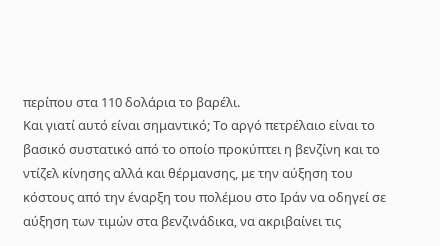περίπου στα 110 δολάρια το βαρέλι.
Και γιατί αυτό είναι σημαντικό; Το αργό πετρέλαιο είναι το βασικό συστατικό από το οποίο προκύπτει η βενζίνη και το ντίζελ κίνησης αλλά και θέρμανσης, με την αύξηση του κόστους από την έναρξη του πολέμου στο Ιράν να οδηγεί σε αύξηση των τιμών στα βενζινάδικα, να ακριβαίνει τις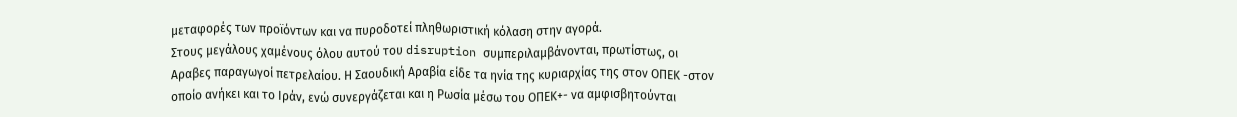μεταφορές των προϊόντων και να πυροδοτεί πληθωριστική κόλαση στην αγορά.
Στους μεγάλους χαμένους όλου αυτού του disruption συμπεριλαμβάνονται, πρωτίστως, οι Αραβες παραγωγοί πετρελαίου. Η Σαουδική Αραβία είδε τα ηνία της κυριαρχίας της στον ΟΠΕΚ -στον οποίο ανήκει και το Ιράν, ενώ συνεργάζεται και η Ρωσία μέσω του ΟΠΕΚ+- να αμφισβητούνται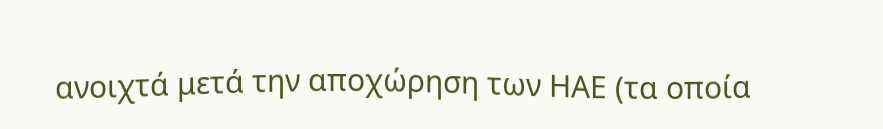ανοιχτά μετά την αποχώρηση των ΗΑΕ (τα οποία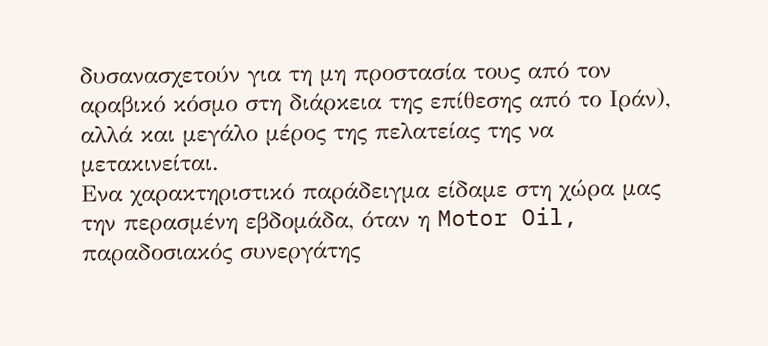δυσανασχετούν για τη μη προστασία τους από τον αραβικό κόσμο στη διάρκεια της επίθεσης από το Ιράν), αλλά και μεγάλο μέρος της πελατείας της να μετακινείται.
Ενα χαρακτηριστικό παράδειγμα είδαμε στη χώρα μας την περασμένη εβδομάδα, όταν η Motor Oil, παραδοσιακός συνεργάτης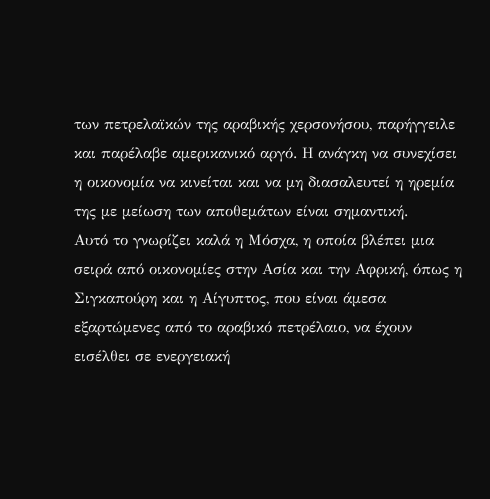των πετρελαϊκών της αραβικής χερσονήσου, παρήγγειλε και παρέλαβε αμερικανικό αργό. Η ανάγκη να συνεχίσει η οικονομία να κινείται και να μη διασαλευτεί η ηρεμία της με μείωση των αποθεμάτων είναι σημαντική.
Αυτό το γνωρίζει καλά η Μόσχα, η οποία βλέπει μια σειρά από οικονομίες στην Ασία και την Αφρική, όπως η Σιγκαπούρη και η Αίγυπτος, που είναι άμεσα εξαρτώμενες από το αραβικό πετρέλαιο, να έχουν εισέλθει σε ενεργειακή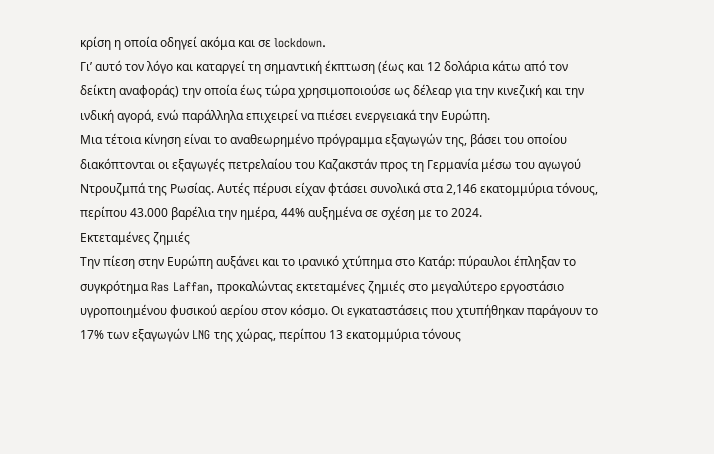κρίση η οποία οδηγεί ακόμα και σε lockdown.
Γι’ αυτό τον λόγο και καταργεί τη σημαντική έκπτωση (έως και 12 δολάρια κάτω από τον δείκτη αναφοράς) την οποία έως τώρα χρησιμοποιούσε ως δέλεαρ για την κινεζική και την ινδική αγορά, ενώ παράλληλα επιχειρεί να πιέσει ενεργειακά την Ευρώπη.
Μια τέτοια κίνηση είναι το αναθεωρημένο πρόγραμμα εξαγωγών της, βάσει του οποίου διακόπτονται οι εξαγωγές πετρελαίου του Καζακστάν προς τη Γερμανία μέσω του αγωγού Ντρουζμπά της Ρωσίας. Αυτές πέρυσι είχαν φτάσει συνολικά στα 2,146 εκατομμύρια τόνους, περίπου 43.000 βαρέλια την ημέρα, 44% αυξημένα σε σχέση με το 2024.
Εκτεταμένες ζημιές
Την πίεση στην Ευρώπη αυξάνει και το ιρανικό χτύπημα στο Κατάρ: πύραυλοι έπληξαν το συγκρότημα Ras Laffan, προκαλώντας εκτεταμένες ζημιές στο μεγαλύτερο εργοστάσιο υγροποιημένου φυσικού αερίου στον κόσμο. Οι εγκαταστάσεις που χτυπήθηκαν παράγουν το 17% των εξαγωγών LNG της χώρας, περίπου 13 εκατομμύρια τόνους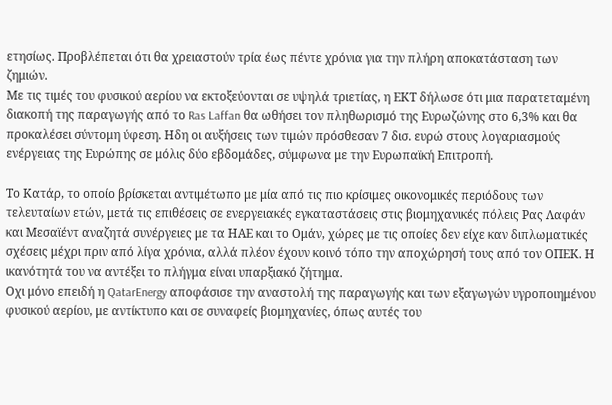ετησίως. Προβλέπεται ότι θα χρειαστούν τρία έως πέντε χρόνια για την πλήρη αποκατάσταση των ζημιών.
Με τις τιμές του φυσικού αερίου να εκτοξεύονται σε υψηλά τριετίας, η ΕΚΤ δήλωσε ότι μια παρατεταμένη διακοπή της παραγωγής από το Ras Laffan θα ωθήσει τον πληθωρισμό της Ευρωζώνης στο 6,3% και θα προκαλέσει σύντομη ύφεση. Ηδη οι αυξήσεις των τιμών πρόσθεσαν 7 δισ. ευρώ στους λογαριασμούς ενέργειας της Ευρώπης σε μόλις δύο εβδομάδες, σύμφωνα με την Ευρωπαϊκή Επιτροπή.

Το Κατάρ, το οποίο βρίσκεται αντιμέτωπο με μία από τις πιο κρίσιμες οικονομικές περιόδους των τελευταίων ετών, μετά τις επιθέσεις σε ενεργειακές εγκαταστάσεις στις βιομηχανικές πόλεις Ρας Λαφάν και Μεσαϊέντ αναζητά συνέργειες με τα ΗΑΕ και το Ομάν, χώρες με τις οποίες δεν είχε καν διπλωματικές σχέσεις μέχρι πριν από λίγα χρόνια, αλλά πλέον έχουν κοινό τόπο την αποχώρησή τους από τον ΟΠΕΚ. Η ικανότητά του να αντέξει το πλήγμα είναι υπαρξιακό ζήτημα.
Οχι μόνο επειδή η QatarEnergy αποφάσισε την αναστολή της παραγωγής και των εξαγωγών υγροποιημένου φυσικού αερίου, με αντίκτυπο και σε συναφείς βιομηχανίες, όπως αυτές του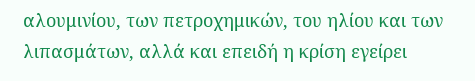αλουμινίου, των πετροχημικών, του ηλίου και των λιπασμάτων, αλλά και επειδή η κρίση εγείρει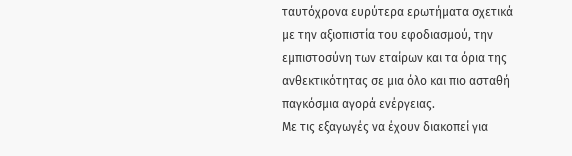ταυτόχρονα ευρύτερα ερωτήματα σχετικά με την αξιοπιστία του εφοδιασμού, την εμπιστοσύνη των εταίρων και τα όρια της ανθεκτικότητας σε μια όλο και πιο ασταθή παγκόσμια αγορά ενέργειας.
Με τις εξαγωγές να έχουν διακοπεί για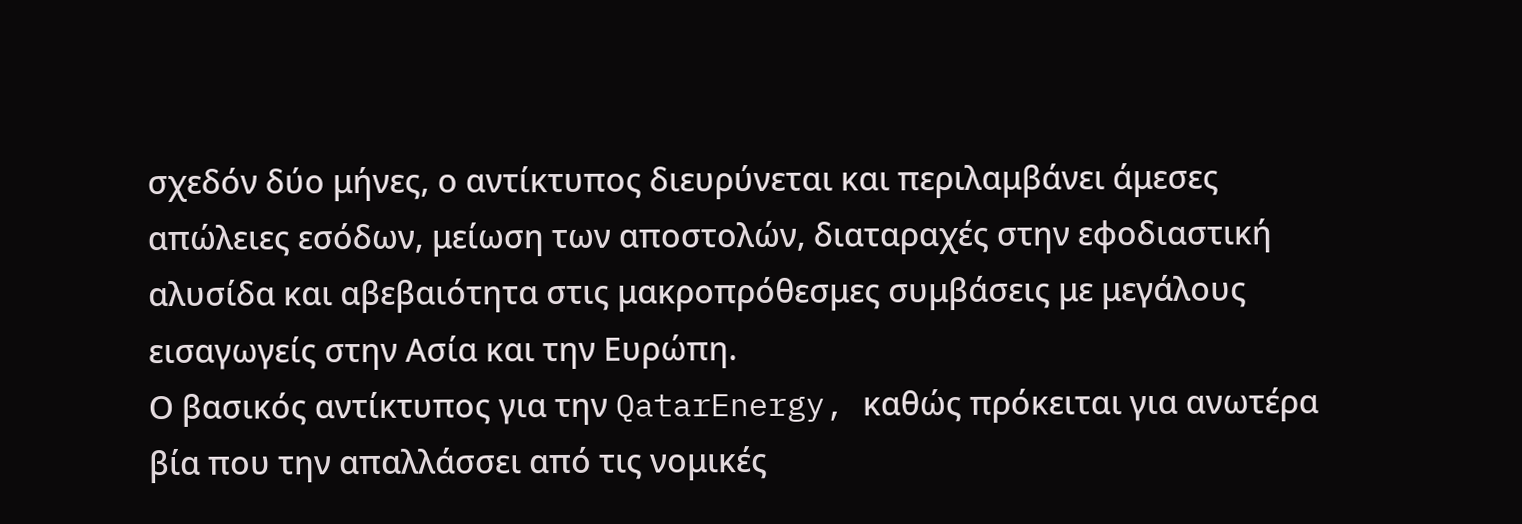σχεδόν δύο μήνες, ο αντίκτυπος διευρύνεται και περιλαμβάνει άμεσες απώλειες εσόδων, μείωση των αποστολών, διαταραχές στην εφοδιαστική αλυσίδα και αβεβαιότητα στις μακροπρόθεσμες συμβάσεις με μεγάλους εισαγωγείς στην Ασία και την Ευρώπη.
Ο βασικός αντίκτυπος για την QatarEnergy, καθώς πρόκειται για ανωτέρα βία που την απαλλάσσει από τις νομικές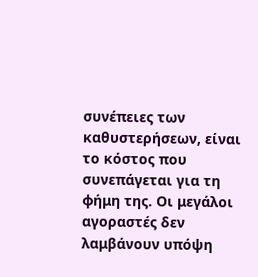συνέπειες των καθυστερήσεων, είναι το κόστος που συνεπάγεται για τη φήμη της. Οι μεγάλοι αγοραστές δεν λαμβάνουν υπόψη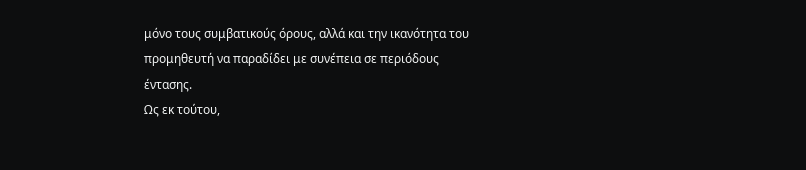μόνο τους συμβατικούς όρους, αλλά και την ικανότητα του προμηθευτή να παραδίδει με συνέπεια σε περιόδους έντασης.
Ως εκ τούτου,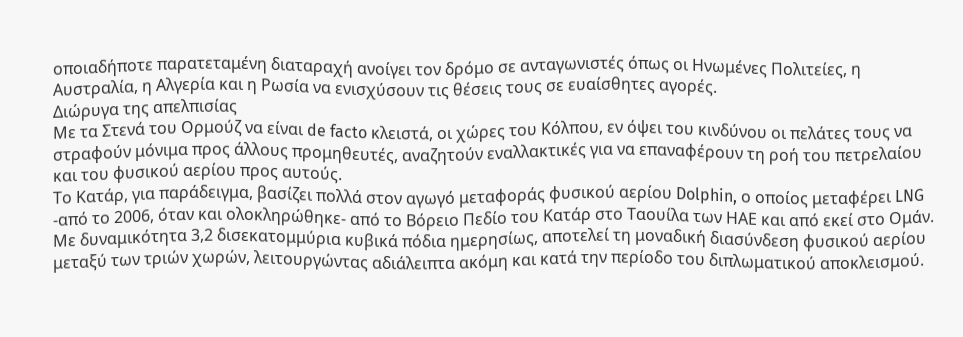οποιαδήποτε παρατεταμένη διαταραχή ανοίγει τον δρόμο σε ανταγωνιστές όπως οι Ηνωμένες Πολιτείες, η Αυστραλία, η Αλγερία και η Ρωσία να ενισχύσουν τις θέσεις τους σε ευαίσθητες αγορές.
Διώρυγα της απελπισίας
Με τα Στενά του Ορμούζ να είναι de facto κλειστά, οι χώρες του Κόλπου, εν όψει του κινδύνου οι πελάτες τους να στραφούν μόνιμα προς άλλους προμηθευτές, αναζητούν εναλλακτικές για να επαναφέρουν τη ροή του πετρελαίου και του φυσικού αερίου προς αυτούς.
Το Κατάρ, για παράδειγμα, βασίζει πολλά στον αγωγό μεταφοράς φυσικού αερίου Dolphin, ο οποίος μεταφέρει LNG -από το 2006, όταν και ολοκληρώθηκε- από το Βόρειο Πεδίο του Κατάρ στο Ταουίλα των ΗΑΕ και από εκεί στο Ομάν. Με δυναμικότητα 3,2 δισεκατομμύρια κυβικά πόδια ημερησίως, αποτελεί τη μοναδική διασύνδεση φυσικού αερίου μεταξύ των τριών χωρών, λειτουργώντας αδιάλειπτα ακόμη και κατά την περίοδο του διπλωματικού αποκλεισμού.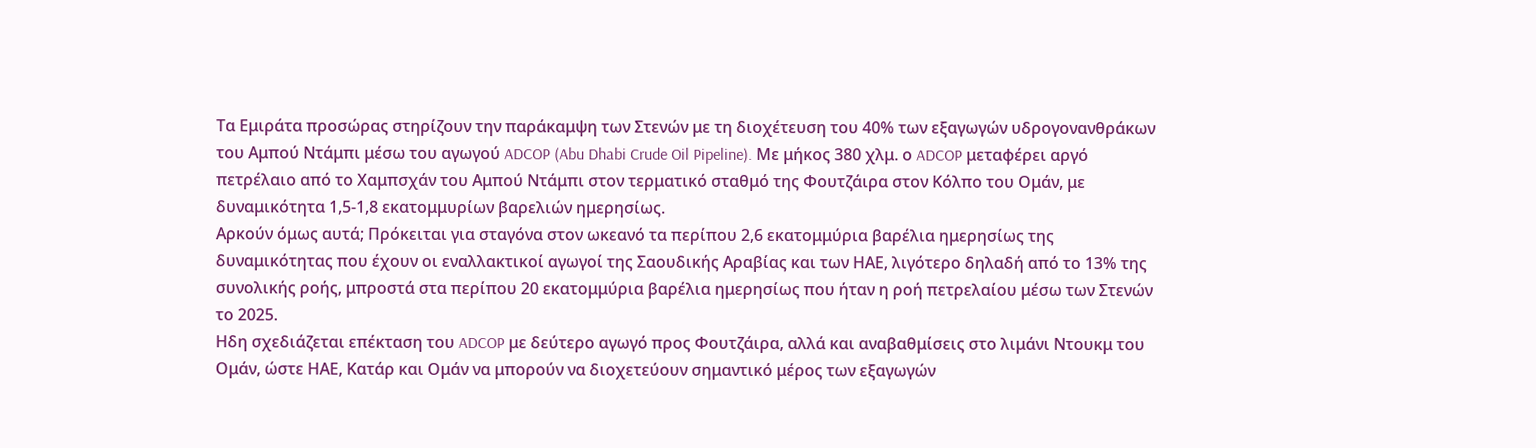Τα Εμιράτα προσώρας στηρίζουν την παράκαμψη των Στενών με τη διοχέτευση του 40% των εξαγωγών υδρογονανθράκων του Αμπού Ντάμπι μέσω του αγωγού ADCOP (Abu Dhabi Crude Oil Pipeline). Με μήκος 380 χλμ. ο ADCOP μεταφέρει αργό πετρέλαιο από το Χαμπσχάν του Αμπού Ντάμπι στον τερματικό σταθμό της Φουτζάιρα στον Κόλπο του Ομάν, με δυναμικότητα 1,5-1,8 εκατομμυρίων βαρελιών ημερησίως.
Αρκούν όμως αυτά; Πρόκειται για σταγόνα στον ωκεανό τα περίπου 2,6 εκατομμύρια βαρέλια ημερησίως της δυναμικότητας που έχουν οι εναλλακτικοί αγωγοί της Σαουδικής Αραβίας και των ΗΑΕ, λιγότερο δηλαδή από το 13% της συνολικής ροής, μπροστά στα περίπου 20 εκατομμύρια βαρέλια ημερησίως που ήταν η ροή πετρελαίου μέσω των Στενών το 2025.
Ηδη σχεδιάζεται επέκταση του ADCOP με δεύτερο αγωγό προς Φουτζάιρα, αλλά και αναβαθμίσεις στο λιμάνι Ντουκμ του Ομάν, ώστε ΗΑΕ, Κατάρ και Ομάν να μπορούν να διοχετεύουν σημαντικό μέρος των εξαγωγών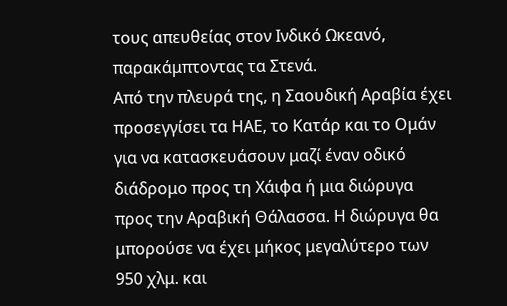τους απευθείας στον Ινδικό Ωκεανό, παρακάμπτοντας τα Στενά.
Από την πλευρά της, η Σαουδική Αραβία έχει προσεγγίσει τα ΗΑΕ, το Κατάρ και το Ομάν για να κατασκευάσουν μαζί έναν οδικό διάδρομο προς τη Χάιφα ή μια διώρυγα προς την Αραβική Θάλασσα. Η διώρυγα θα μπορούσε να έχει μήκος μεγαλύτερο των 950 χλμ. και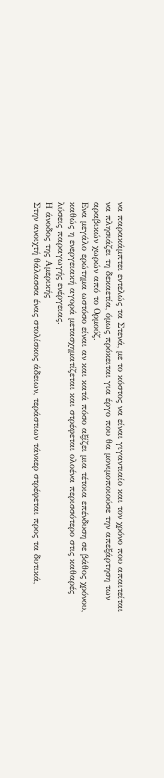να παρακάμπτει εντελώς τα Στενά, με το κόστος να είναι γιγαντιαίο και τον χρόνο που απαιτείται να πλησιάζει τη δεκαετία, όμως πρόκειται για έργο που θα μονιμοποιούσε την απεξάρτηση των αραβικών χωρών από το Ορμούζ.
Ενα μεγάλο ερώτημα ωστόσο είναι αν και κατά πόσο αξίζει μια τέτοια επένδυση σε βάθος χρόνου, καθώς η ενεργειακή αγορά μετασχηματίζεται και στρέφεται ολοένα περισσότερο στις καθαρές λύσεις παραγωγής ενέργειας.
Η άνοδος της Αμερικής
Στην ανοιχτή θάλασσα ένας στολίσκος άδειων, τεράστιων τάνκερ στρέφεται προς τα δυτικά,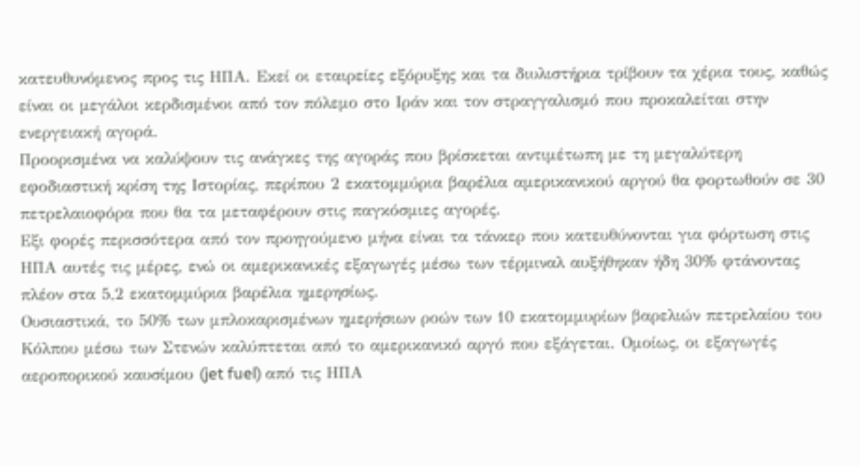κατευθυνόμενος προς τις ΗΠΑ. Εκεί οι εταιρείες εξόρυξης και τα διυλιστήρια τρίβουν τα χέρια τους, καθώς είναι οι μεγάλοι κερδισμένοι από τον πόλεμο στο Ιράν και τον στραγγαλισμό που προκαλείται στην ενεργειακή αγορά.
Προορισμένα να καλύψουν τις ανάγκες της αγοράς που βρίσκεται αντιμέτωπη με τη μεγαλύτερη εφοδιαστική κρίση της Ιστορίας, περίπου 2 εκατομμύρια βαρέλια αμερικανικού αργού θα φορτωθούν σε 30 πετρελαιοφόρα που θα τα μεταφέρουν στις παγκόσμιες αγορές.
Εξι φορές περισσότερα από τον προηγούμενο μήνα είναι τα τάνκερ που κατευθύνονται για φόρτωση στις ΗΠΑ αυτές τις μέρες, ενώ οι αμερικανικές εξαγωγές μέσω των τέρμιναλ αυξήθηκαν ήδη 30% φτάνοντας πλέον στα 5,2 εκατομμύρια βαρέλια ημερησίως.
Ουσιαστικά, το 50% των μπλοκαρισμένων ημερήσιων ροών των 10 εκατομμυρίων βαρελιών πετρελαίου του Κόλπου μέσω των Στενών καλύπτεται από το αμερικανικό αργό που εξάγεται. Ομοίως, οι εξαγωγές αεροπορικού καυσίμου (jet fuel) από τις ΗΠΑ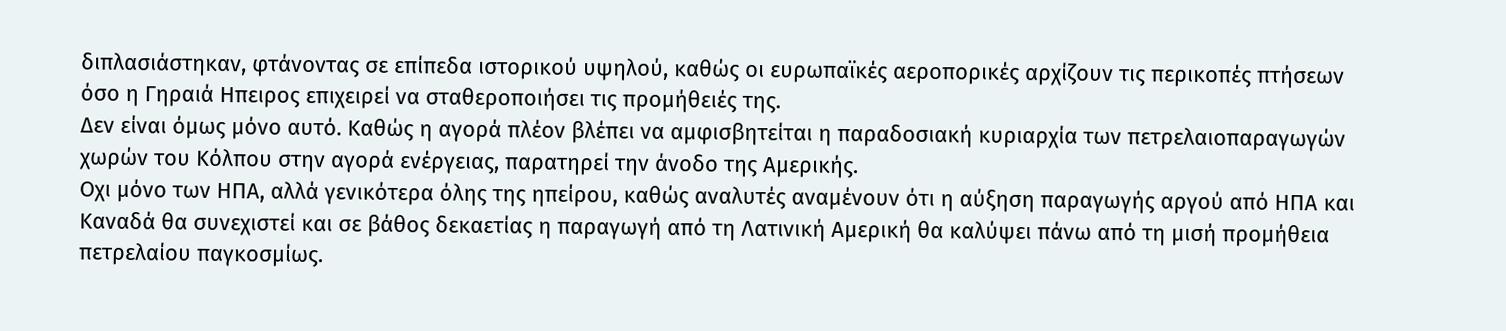διπλασιάστηκαν, φτάνοντας σε επίπεδα ιστορικού υψηλού, καθώς οι ευρωπαϊκές αεροπορικές αρχίζουν τις περικοπές πτήσεων όσο η Γηραιά Ηπειρος επιχειρεί να σταθεροποιήσει τις προμήθειές της.
Δεν είναι όμως μόνο αυτό. Καθώς η αγορά πλέον βλέπει να αμφισβητείται η παραδοσιακή κυριαρχία των πετρελαιοπαραγωγών χωρών του Κόλπου στην αγορά ενέργειας, παρατηρεί την άνοδο της Αμερικής.
Οχι μόνο των ΗΠΑ, αλλά γενικότερα όλης της ηπείρου, καθώς αναλυτές αναμένουν ότι η αύξηση παραγωγής αργού από ΗΠΑ και Καναδά θα συνεχιστεί και σε βάθος δεκαετίας η παραγωγή από τη Λατινική Αμερική θα καλύψει πάνω από τη μισή προμήθεια πετρελαίου παγκοσμίως.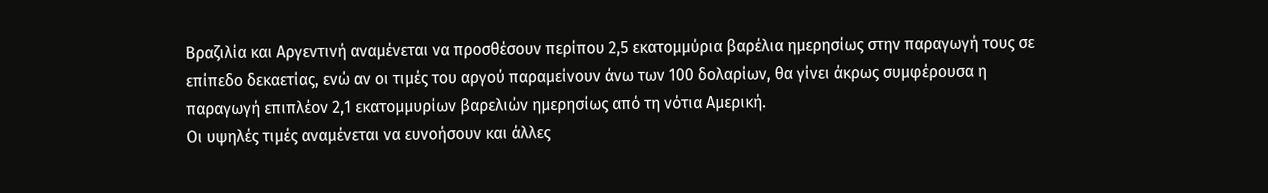Βραζιλία και Αργεντινή αναμένεται να προσθέσουν περίπου 2,5 εκατομμύρια βαρέλια ημερησίως στην παραγωγή τους σε επίπεδο δεκαετίας, ενώ αν οι τιμές του αργού παραμείνουν άνω των 100 δολαρίων, θα γίνει άκρως συμφέρουσα η παραγωγή επιπλέον 2,1 εκατομμυρίων βαρελιών ημερησίως από τη νότια Αμερική.
Οι υψηλές τιμές αναμένεται να ευνοήσουν και άλλες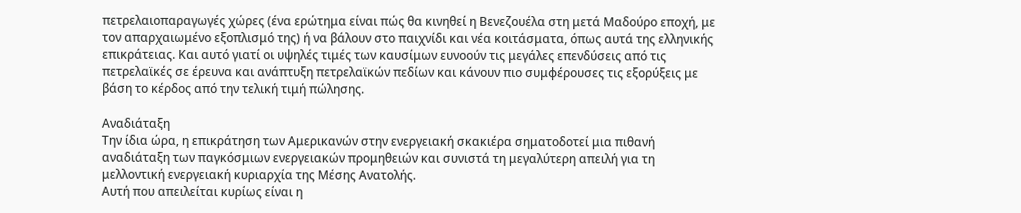πετρελαιοπαραγωγές χώρες (ένα ερώτημα είναι πώς θα κινηθεί η Βενεζουέλα στη μετά Μαδούρο εποχή, με τον απαρχαιωμένο εξοπλισμό της) ή να βάλουν στο παιχνίδι και νέα κοιτάσματα, όπως αυτά της ελληνικής επικράτειας. Και αυτό γιατί οι υψηλές τιμές των καυσίμων ευνοούν τις μεγάλες επενδύσεις από τις πετρελαϊκές σε έρευνα και ανάπτυξη πετρελαϊκών πεδίων και κάνουν πιο συμφέρουσες τις εξορύξεις με βάση το κέρδος από την τελική τιμή πώλησης.

Αναδιάταξη
Την ίδια ώρα, η επικράτηση των Αμερικανών στην ενεργειακή σκακιέρα σηματοδοτεί μια πιθανή αναδιάταξη των παγκόσμιων ενεργειακών προμηθειών και συνιστά τη μεγαλύτερη απειλή για τη μελλοντική ενεργειακή κυριαρχία της Μέσης Ανατολής.
Αυτή που απειλείται κυρίως είναι η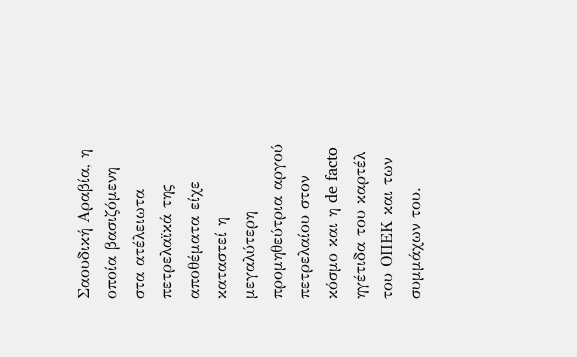Σαουδική Αραβία, η οποία βασιζόμενη στα ατέλειωτα πετρελαϊκά της αποθέματα είχε καταστεί η μεγαλύτερη προμηθεύτρια αργού πετρελαίου στον κόσμο και η de facto ηγέτιδα του καρτέλ του ΟΠΕΚ και των συμμάχων του.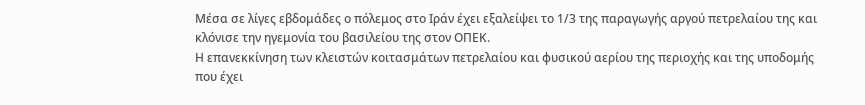Μέσα σε λίγες εβδομάδες ο πόλεμος στο Ιράν έχει εξαλείψει το 1/3 της παραγωγής αργού πετρελαίου της και κλόνισε την ηγεμονία του βασιλείου της στον ΟΠΕΚ.
Η επανεκκίνηση των κλειστών κοιτασμάτων πετρελαίου και φυσικού αερίου της περιοχής και της υποδομής που έχει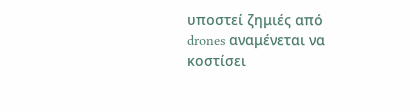υποστεί ζημιές από drones αναμένεται να κοστίσει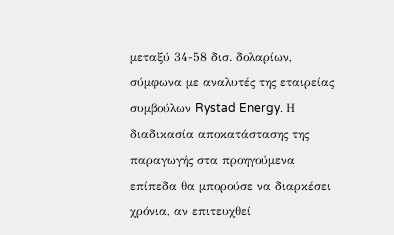μεταξύ 34-58 δισ. δολαρίων, σύμφωνα με αναλυτές της εταιρείας συμβούλων Rystad Energy. Η διαδικασία αποκατάστασης της παραγωγής στα προηγούμενα επίπεδα θα μπορούσε να διαρκέσει χρόνια, αν επιτευχθεί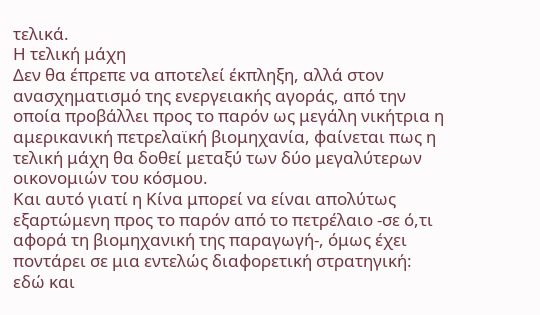τελικά.
Η τελική μάχη
Δεν θα έπρεπε να αποτελεί έκπληξη, αλλά στον ανασχηματισμό της ενεργειακής αγοράς, από την οποία προβάλλει προς το παρόν ως μεγάλη νικήτρια η αμερικανική πετρελαϊκή βιομηχανία, φαίνεται πως η τελική μάχη θα δοθεί μεταξύ των δύο μεγαλύτερων οικονομιών του κόσμου.
Και αυτό γιατί η Κίνα μπορεί να είναι απολύτως εξαρτώμενη προς το παρόν από το πετρέλαιο -σε ό,τι αφορά τη βιομηχανική της παραγωγή-, όμως έχει ποντάρει σε μια εντελώς διαφορετική στρατηγική: εδώ και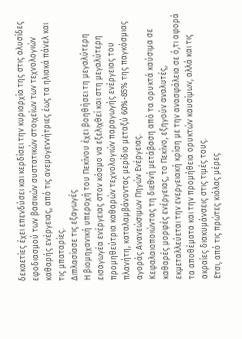δεκαετίες έχει επενδύσει και κερδίσει την κυριαρχία της στις αλυσίδες εφοδιασμού των βασικών συστατικών στοιχείων των τεχνολογιών καθαρής ενέργειας, από τις ανεμογεννήτριες έως τα ηλιακά πάνελ και τις μπαταρίες.
Διπλασίασε τις εξαγωγές
Η βιομηχανική υπεροχή του Πεκίνου έχει βοηθήσει τη μεγαλύτερη εισαγωγέα ενέργειας στον κόσμο να εξελιχθεί και στη μεγαλύτερη προμηθεύτρια καθαρών τεχνολογιών παραγωγής ενέργειας του πλανήτη, καταλαμβάνοντας μερίδιο μεταξύ 60%-85% της παγκόσμιας αγοράς Ανανεώσιμων Πηγών Ενέργειας.
Κεφαλαιοποιώντας τη διεθνή μετάβαση από τα ορυκτά καύσιμα σε καθαρές μορφές ενέργειας, το Πεκίνο, εξηγούν αναλυτές, εκμεταλλεύεται την ενεργειακή κρίση με την ανασφάλεια σε ό,τι αφορά τα αποθέματα και την προμήθεια ορυκτών καυσίμων, αλλά και τις ακραίες διακυμάνσεις στις τιμές τους.
Ετσι, από τις πρώτες κιόλας μέρες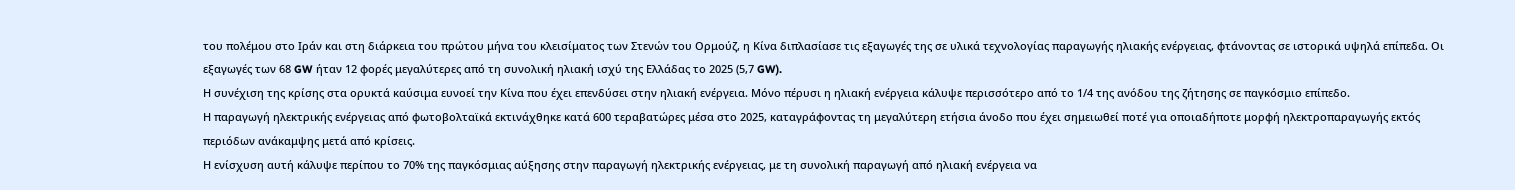του πολέμου στο Ιράν και στη διάρκεια του πρώτου μήνα του κλεισίματος των Στενών του Ορμούζ, η Κίνα διπλασίασε τις εξαγωγές της σε υλικά τεχνολογίας παραγωγής ηλιακής ενέργειας, φτάνοντας σε ιστορικά υψηλά επίπεδα. Οι εξαγωγές των 68 GW ήταν 12 φορές μεγαλύτερες από τη συνολική ηλιακή ισχύ της Ελλάδας το 2025 (5,7 GW).
Η συνέχιση της κρίσης στα ορυκτά καύσιμα ευνοεί την Κίνα που έχει επενδύσει στην ηλιακή ενέργεια. Μόνο πέρυσι η ηλιακή ενέργεια κάλυψε περισσότερο από το 1/4 της ανόδου της ζήτησης σε παγκόσμιο επίπεδο.
Η παραγωγή ηλεκτρικής ενέργειας από φωτοβολταϊκά εκτινάχθηκε κατά 600 τεραβατώρες μέσα στο 2025, καταγράφοντας τη μεγαλύτερη ετήσια άνοδο που έχει σημειωθεί ποτέ για οποιαδήποτε μορφή ηλεκτροπαραγωγής εκτός περιόδων ανάκαμψης μετά από κρίσεις.
Η ενίσχυση αυτή κάλυψε περίπου το 70% της παγκόσμιας αύξησης στην παραγωγή ηλεκτρικής ενέργειας, με τη συνολική παραγωγή από ηλιακή ενέργεια να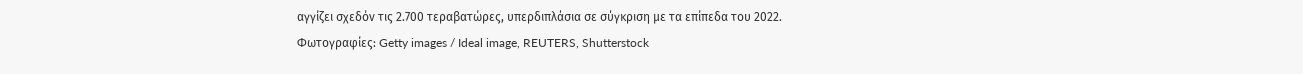αγγίζει σχεδόν τις 2.700 τεραβατώρες, υπερδιπλάσια σε σύγκριση με τα επίπεδα του 2022.
Φωτογραφίες: Getty images / Ideal image, REUTERS, Shutterstock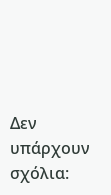Δεν υπάρχουν σχόλια: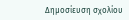Δημοσίευση σχολίου